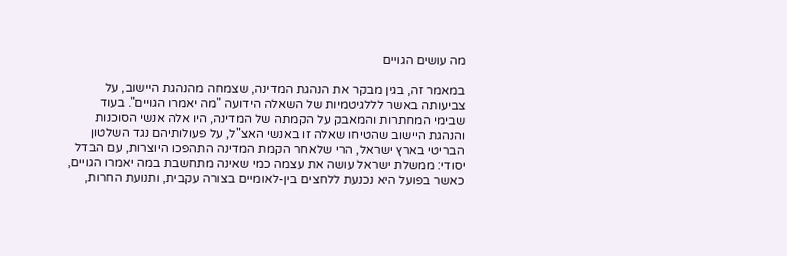מה עושים הגויים

במאמר זה, בגין מבקר את הנהגת המדינה, שצמחה מהנהגת היישוב, על צביעותה באשר לללגיטמיות של השאלה הידועה "מה יאמרו הגויים". בעוד שבימי המחתרות והמאבק על הקמתה של המדינה, היו אלה אנשי הסוכנות והנהגת היישוב שהטיחו שאלה זו באנשי האצ"ל, על פעולותיהם נגד השלטון הבריטי בארץ ישראל, הרי שלאחר הקמת המדינה התהפכו היוצרות, עם הבדל יסודי: ממשלת ישראל עושה את עצמה כמי שאינה מתחשבת במה יאמרו הגויים, כאשר בפועל היא נכנעת ללחצים בין-לאומיים בצורה עקבית, ותנועת החרות,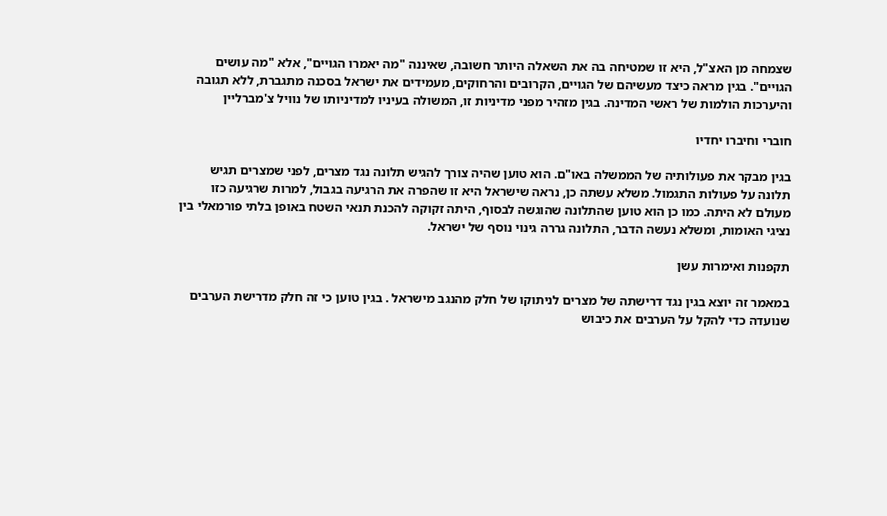שצמחה מן האצ"ל, היא זו שמטיחה בה את השאלה היותר חשובה, שאיננה "מה יאמרו הגויים", אלא "מה עושים הגויים". בגין מראה כיצד מעשיהם של הגויים, הקרובים והרחוקים, מעמידים את ישראל בסכנה מתגברת, ללא תגובה והיערכות הולמות של ראשי המדינה. בגין מזהיר מפני מדיניות זו, המשולה בעיניו למדיניותו של נוויל צ'מברליין

חוברי וחיברו יחדיו

בגין מבקר את פעולותיה של הממשלה באו"ם. הוא טוען שהיה צורך להגיש תלונה נגד מצרים, לפני שמצרים תגיש תלונה על פעולות התגמול. משלא עשתה כן, נראה שישראל היא זו שהפרה את הרגיעה בגבול, למרות שרגיעה כזו מעולם לא היתה. כמו כן הוא טוען שהתלונה שהוגשה לבסוף, היתה זקוקה להכנת תנאי השטח באופן בלתי פורמאלי בין נציגי האומות, ומשלא נעשה הדבר, התלונה גררה גינוי נוסף של ישראל.

תקפנות ואימרות עשן

במאמר זה יוצא בגין נגד דרישתה של מצרים לניתוקו של חלק מהנגב מישראל . בגין טוען כי זה חלק מדרישת הערבים שנועדה כדי להקל על הערבים את כיבוש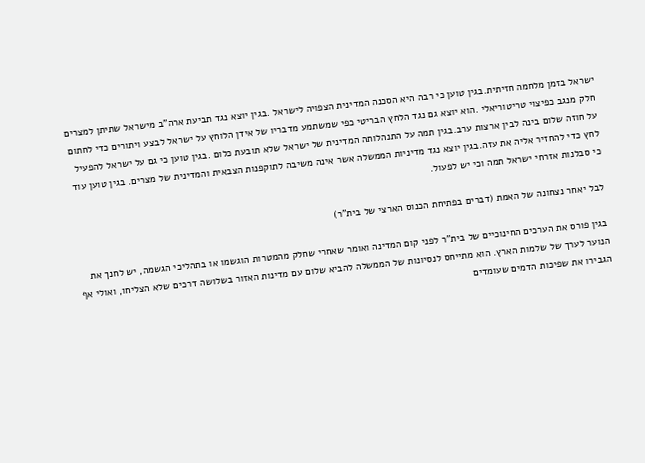ישראל בזמן מלחמה חזיתית.בגין טוען כי רבה היא הסכנה המדינית הצפויה לישראל .בגין יוצא נגד תביעת ארה"ב מישראל שתיתן למצרים חלק מנגב כפיצוי טריטוריאלי .הוא יוצא גם נגד הלחץ הבריטי כפי שמשתמע מדבריו של אידן הלוחץ על ישראל לבצע ויתורים כדי לחתום על חוזה שלום בינה לבין ארצות ערב.בגין תמה על התנהלותה המדינית של ישראל שלא תובעת כלום .בגין טוען כי גם על ישראל להפעיל לחץ כדי להחזיר אליה את עזה.בגין יוצא נגד מדיניות הממשלה אשר אינה משיבה לתוקפנות הצבאית והמדינית של מצרים. בגין טוען עוד כי סבלנות אזרחי ישראל תמה וכי יש לפעול.

לבל יאחר נצחונה של האמת (דברים בפתיחת הכנוס הארצי של בית"ר)

בגין פורס את הערכים החינוכיים של בית"ר לפני קום המדינה ואומר שאחרי שחלק מהמטרות הוגשמו או בתהליכי הגשמה, יש לחנך את הנוער לערך של שלמות הארץ. הוא מתייחס לנסיונות של הממשלה להביא שלום עם מדינות האזור בשלושה דרכים שלא הצליחו, ואולי אף הגבירו את שפיכות הדמים שעומדים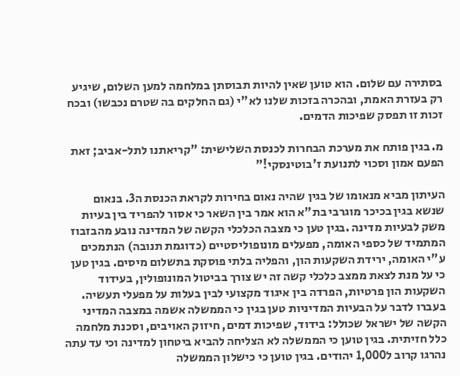בסתירה עם שלום. הוא טוען שאין להיות תבוסתן במלחמה למען השלום, שיגיע רק בעזרת האמת, ובהכרה בזכות שלנו לא"י (גם החלקים בה שטרם נכבשו) ובכח זכות זו תפסק שפיכות הדמים.

מ. בגין פותח את מערכת הבחרות לכנסת השלישית: "קריאתנו לתל-אביב; זאת הפעם אמון וסכוי לתנועת ז'בוטינסקי!"

העיתון מביא מנאומו של בגין שהיה נאום בחירות לקראת הכנסת ה3. בנאום שנשא בגין בכיכר מוגרבי בת"א הוא אמר בין השאר כי אסור להפריד בין בעיות משק לבעיות מדינה .בגין טען כי מצבה הכלכלי הקשה של המדינה נובע מהבזבוז המתמיד של כספי האומה, מפעלים מונופוליסטיים (כדוגמת תנובה) הנתמכים ע"י האומה, ירידת השקעות הון, והפליה בלתי פוסקת בתשלום מיסים. בגין טען כי על מנת לצאת ממצב כלכלי קשה זה יש צורך בביטול המונופולין, בעידוד השקעות הון פרטיות, הפרדה בין איגוד מקצועי לבין בעלות על מפעלי תעשיה. בעברו לדבר על הבעיות המדיניות טען בגין כי הממשלה אשמה במצבה המדיני הקשה של ישראל שכולל: בידוד, שפיכות דמים, חיזוק האויבים, וסכנת מלחמה כלל חזיתית. בגין טוען כי הממשלה לא הצליחה להביא ביטחון למדינה וכי עד עתה נהרגו קרוב ל1,000 יהודים. בגין טוען כי כישלון הממשלה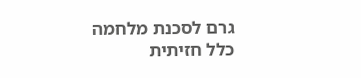גרם לסכנת מלחמה כלל חזיתית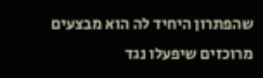שהפתרון היחיד לה הוא מבצעים מרוכזים שיפעלו נגד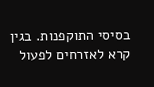בסיסי התוקפנות. בגין קרא לאזרחים לפעול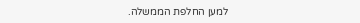למען החלפת הממשלה.